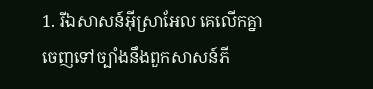1. រីឯសាសន៍អ៊ីស្រាអែល គេលើកគ្នាចេញទៅច្បាំងនឹងពួកសាសន៍ភី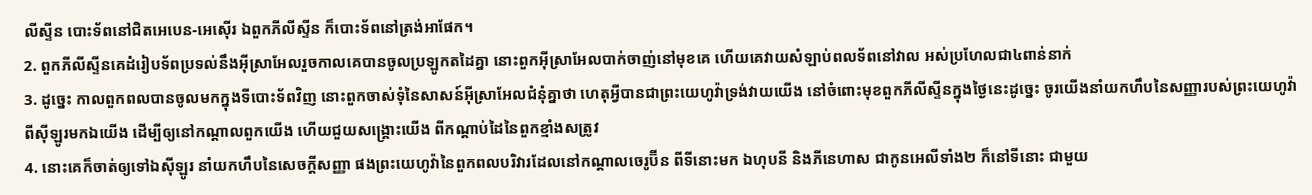លីស្ទីន បោះទ័ពនៅជិតអេបេន-អេស៊ើរ ឯពួកភីលីស្ទីន ក៏បោះទ័ពនៅត្រង់អាផែក។
2. ពួកភីលីស្ទីនគេដំរៀបទ័ពប្រទល់នឹងអ៊ីស្រាអែលរួចកាលគេបានចូលប្រឡូកតដៃគ្នា នោះពួកអ៊ីស្រាអែលបាក់ចាញ់នៅមុខគេ ហើយគេវាយសំឡាប់ពលទ័ពនៅវាល អស់ប្រហែលជា៤ពាន់នាក់
3. ដូច្នេះ កាលពួកពលបានចូលមកក្នុងទីបោះទ័ពវិញ នោះពួកចាស់ទុំនៃសាសន៍អ៊ីស្រាអែលជំនុំគ្នាថា ហេតុអ្វីបានជាព្រះយេហូវ៉ាទ្រង់វាយយើង នៅចំពោះមុខពួកភីលីស្ទីនក្នុងថ្ងៃនេះដូច្នេះ ចូរយើងនាំយកហឹបនៃសញ្ញារបស់ព្រះយេហូវ៉ា ពីស៊ីឡូរមកឯយើង ដើម្បីឲ្យនៅកណ្តាលពួកយើង ហើយជួយសង្គ្រោះយើង ពីកណ្តាប់ដៃនៃពួកខ្មាំងសត្រូវ
4. នោះគេក៏ចាត់ឲ្យទៅឯស៊ីឡូរ នាំយកហឹបនៃសេចក្តីសញ្ញា ផងព្រះយេហូវ៉ានៃពួកពលបរិវារដែលនៅកណ្តាលចេរូប៊ីន ពីទីនោះមក ឯហុបនី និងភីនេហាស ជាកូនអេលីទាំង២ ក៏នៅទីនោះ ជាមួយ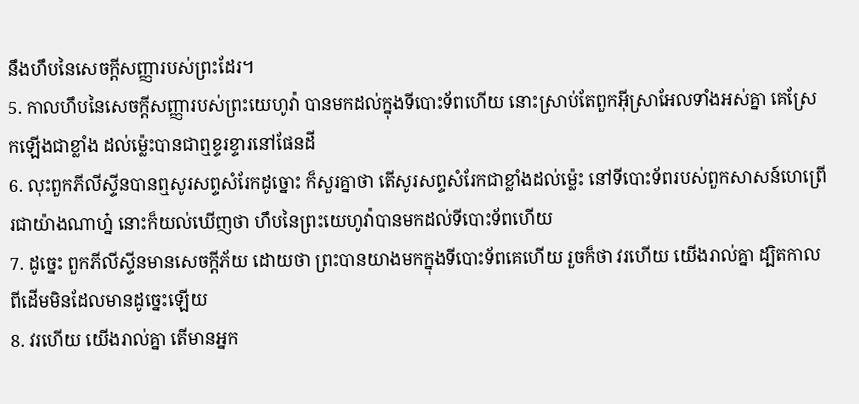នឹងហឹបនៃសេចក្តីសញ្ញារបស់ព្រះដែរ។
5. កាលហឹបនៃសេចក្តីសញ្ញារបស់ព្រះយេហូវ៉ា បានមកដល់ក្នុងទីបោះទ័ពហើយ នោះស្រាប់តែពួកអ៊ីស្រាអែលទាំងអស់គ្នា គេស្រែកឡើងជាខ្លាំង ដល់ម៉្លេះបានជាឮខ្ទរខ្ទារនៅផែនដី
6. លុះពួកភីលីស្ទីនបានឮសូរសព្ទសំរែកដូច្នោះ ក៏សួរគ្នាថា តើសូរសព្ទសំរែកជាខ្លាំងដល់ម៉្លេះ នៅទីបោះទ័ពរបស់ពួកសាសន៍ហេព្រើរជាយ៉ាងណាហ្ន៎ នោះក៏យល់ឃើញថា ហឹបនៃព្រះយេហូវ៉ាបានមកដល់ទីបោះទ័ពហើយ
7. ដូច្នេះ ពួកភីលីស្ទីនមានសេចក្តីភ័យ ដោយថា ព្រះបានយាងមកក្នុងទីបោះទ័ពគេហើយ រួចក៏ថា វរហើយ យើងរាល់គ្នា ដ្បិតកាលពីដើមមិនដែលមានដូច្នេះឡើយ
8. វរហើយ យើងរាល់គ្នា តើមានអ្នក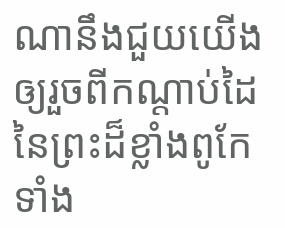ណានឹងជួយយើង ឲ្យរួចពីកណ្តាប់ដៃនៃព្រះដ៏ខ្លាំងពូកែទាំង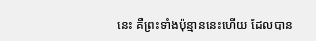នេះ គឺព្រះទាំងប៉ុន្មាននេះហើយ ដែលបាន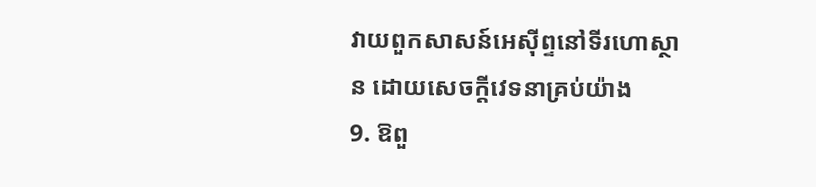វាយពួកសាសន៍អេស៊ីព្ទនៅទីរហោស្ថាន ដោយសេចក្តីវេទនាគ្រប់យ៉ាង
9. ឱពួ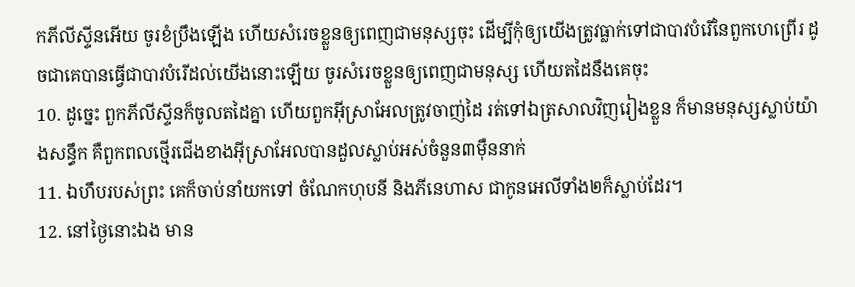កភីលីស្ទីនអើយ ចូរខំប្រឹងឡើង ហើយសំរេចខ្លួនឲ្យពេញជាមនុស្សចុះ ដើម្បីកុំឲ្យយើងត្រូវធ្លាក់ទៅជាបាវបំរើនៃពួកហេព្រើរ ដូចជាគេបានធ្វើជាបាវបំរើដល់យើងនោះឡើយ ចូរសំរេចខ្លួនឲ្យពេញជាមនុស្ស ហើយតដៃនឹងគេចុះ
10. ដូច្នេះ ពួកភីលីស្ទីនក៏ចូលតដៃគ្នា ហើយពួកអ៊ីស្រាអែលត្រូវចាញ់ដៃ រត់ទៅឯត្រសាលវិញរៀងខ្លួន ក៏មានមនុស្សស្លាប់យ៉ាងសន្ធឹក គឺពួកពលថ្មើរជើងខាងអ៊ីស្រាអែលបានដួលស្លាប់អស់ចំនួន៣ម៉ឺននាក់
11. ឯហឹបរបស់ព្រះ គេក៏ចាប់នាំយកទៅ ចំណែកហុបនី និងភីនេហាស ជាកូនអេលីទាំង២ក៏ស្លាប់ដែរ។
12. នៅថ្ងៃនោះឯង មាន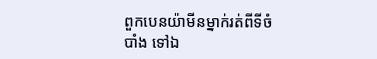ពួកបេនយ៉ាមីនម្នាក់រត់ពីទីចំបាំង ទៅឯ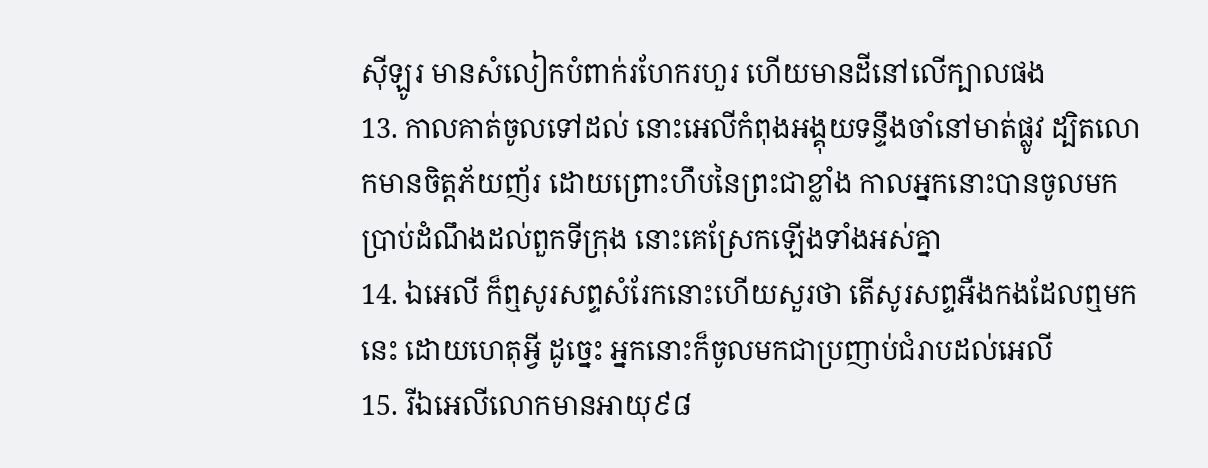ស៊ីឡូរ មានសំលៀកបំពាក់រហែករហួរ ហើយមានដីនៅលើក្បាលផង
13. កាលគាត់ចូលទៅដល់ នោះអេលីកំពុងអង្គុយទន្ទឹងចាំនៅមាត់ផ្លូវ ដ្បិតលោកមានចិត្តភ័យញ័រ ដោយព្រោះហឹបនៃព្រះជាខ្លាំង កាលអ្នកនោះបានចូលមកប្រាប់ដំណឹងដល់ពួកទីក្រុង នោះគេស្រែកឡើងទាំងអស់គ្នា
14. ឯអេលី ក៏ឮសូរសព្ទសំរែកនោះហើយសួរថា តើសូរសព្ទអឺងកងដែលឮមកនេះ ដោយហេតុអ្វី ដូច្នេះ អ្នកនោះក៏ចូលមកជាប្រញាប់ជំរាបដល់អេលី
15. រីឯអេលីលោកមានអាយុ៩៨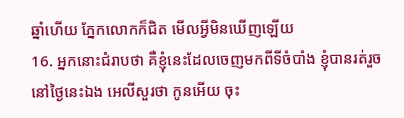ឆ្នាំហើយ ភ្នែកលោកក៏ជិត មើលអ្វីមិនឃើញឡើយ
16. អ្នកនោះជំរាបថា គឺខ្ញុំនេះដែលចេញមកពីទីចំបាំង ខ្ញុំបានរត់រួចនៅថ្ងៃនេះឯង អេលីសួរថា កូនអើយ ចុះ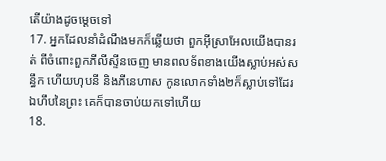តើយ៉ាងដូចម្តេចទៅ
17. អ្នកដែលនាំដំណឹងមកក៏ឆ្លើយថា ពួកអ៊ីស្រាអែលយើងបានរត់ ពីចំពោះពួកភីលីស្ទីនចេញ មានពលទ័ពខាងយើងស្លាប់អស់សន្ធឹក ហើយហុបនី និងភីនេហាស កូនលោកទាំង២ក៏ស្លាប់ទៅដែរ ឯហឹបនៃព្រះ គេក៏បានចាប់យកទៅហើយ
18.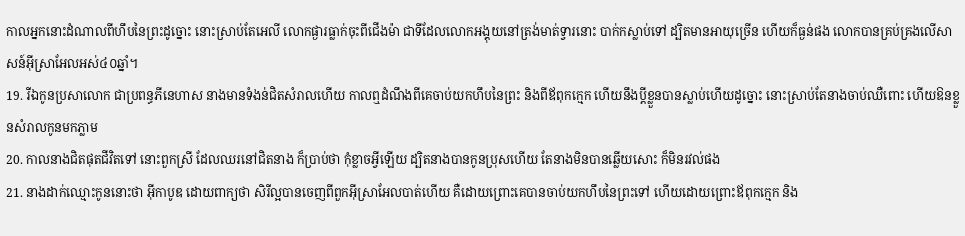កាលអ្នកនោះដំណាលពីហឹបនៃព្រះដូច្នោះ នោះស្រាប់តែអេលី លោកផ្ងារធ្លាក់ចុះពីជើងម៉ា ជាទីដែលលោកអង្គុយនៅត្រង់មាត់ទ្វារនោះ បាក់កស្លាប់ទៅ ដ្បិតមានអាយុច្រើន ហើយក៏ធ្ងន់ផង លោកបានគ្រប់គ្រងលើសាសន៍អ៊ីស្រាអែលអស់៤០ឆ្នាំ។
19. រីឯកូនប្រសាលោក ជាប្រពន្ធភីនេហាស នាងមានទំងន់ជិតសំរាលហើយ កាលឮដំណឹងពីគេចាប់យកហឹបនៃព្រះ និងពីឪពុកក្មេក ហើយនឹងប្ដីខ្លួនបានស្លាប់ហើយដូច្នោះ នោះស្រាប់តែនាងចាប់ឈឺពោះ ហើយឱនខ្លួនសំរាលកូនមកភ្លាម
20. កាលនាងជិតផុតជីវិតទៅ នោះពួកស្រី ដែលឈរនៅជិតនាង ក៏ប្រាប់ថា កុំខ្លាចអ្វីឡើយ ដ្បិតនាងបានកូនប្រុសហើយ តែនាងមិនបានឆ្លើយសោះ ក៏មិនរវល់ផង
21. នាងដាក់ឈ្មោះកូននោះថា អ៊ីកាបូឌ ដោយពាក្យថា សិរីល្អបានចេញពីពួកអ៊ីស្រាអែលបាត់ហើយ គឺដោយព្រោះគេបានចាប់យកហឹបនៃព្រះទៅ ហើយដោយព្រោះឪពុកក្មេក និង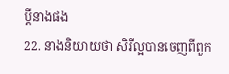ប្ដីនាងផង
22. នាងនិយាយថា សិរីល្អបានចេញពីពួក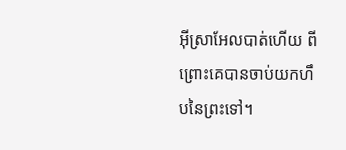អ៊ីស្រាអែលបាត់ហើយ ពីព្រោះគេបានចាប់យកហឹបនៃព្រះទៅ។